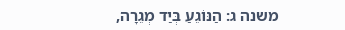משנה ג: הַנּוֹגֵעַ בְּיַד מְגֵרָה,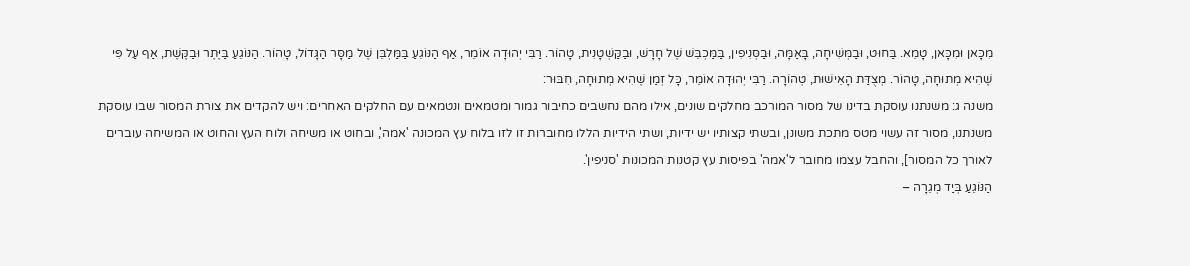מִכָּאן וּמִכָּאן, טָמֵא. בַּחוּט, וּבַמְּשִׁיחָה, בָּאַמָּה, וּבַסְּנִיפִין, בַּמַּכְבֵּשׁ שֶׁל חָרָשׁ, וּבַקַּשְׁטָנִית, טָהוֹר. רַבִּי יְהוּדָה אוֹמֵר, אַף הַנּוֹגֵעַ בַּמַּלְבֵּן שֶׁל מַסָּר הַגָּדוֹל, טָהוֹר. הַנּוֹגֵעַ בַּיֶּתֶר וּבַקֶּשֶׁת, אַף עַל פִּי שֶׁהִיא מְתוּחָה, טָהוֹר. מְצֻדַּת הָאֵישׁוּת, טְהוֹרָה. רַבִּי יְהוּדָה אוֹמֵר, כָּל זְמַן שֶׁהִיא מְתוּחָה, חִבּוּר:
משנה ג: משנתנו עוסקת בדינו של מסור המורכב מחלקים שונים, אילו מהם נחשבים כחיבור גמור ומטמאים ונטמאים עם החלקים האחרים: ויש להקדים את צורת המסור שבו עוסקת משנתנו, מסור זה עשוי מטס מתכת משונן, ובשתי קצותיו יש ידיות, ושתי הידיות הללו מחוברות זו לזו בלוח עץ המכונה 'אמה', ובחוט או משיחה ולוח העץ והחוט או המשיחה עוברים לאורך כל המסור], והחבל עצמו מחובר ל'אמה' בפיסות עץ קטנות המכונות 'סניפין'.
הַנּוֹגֵעַ בְּיַד מְגֵרָה –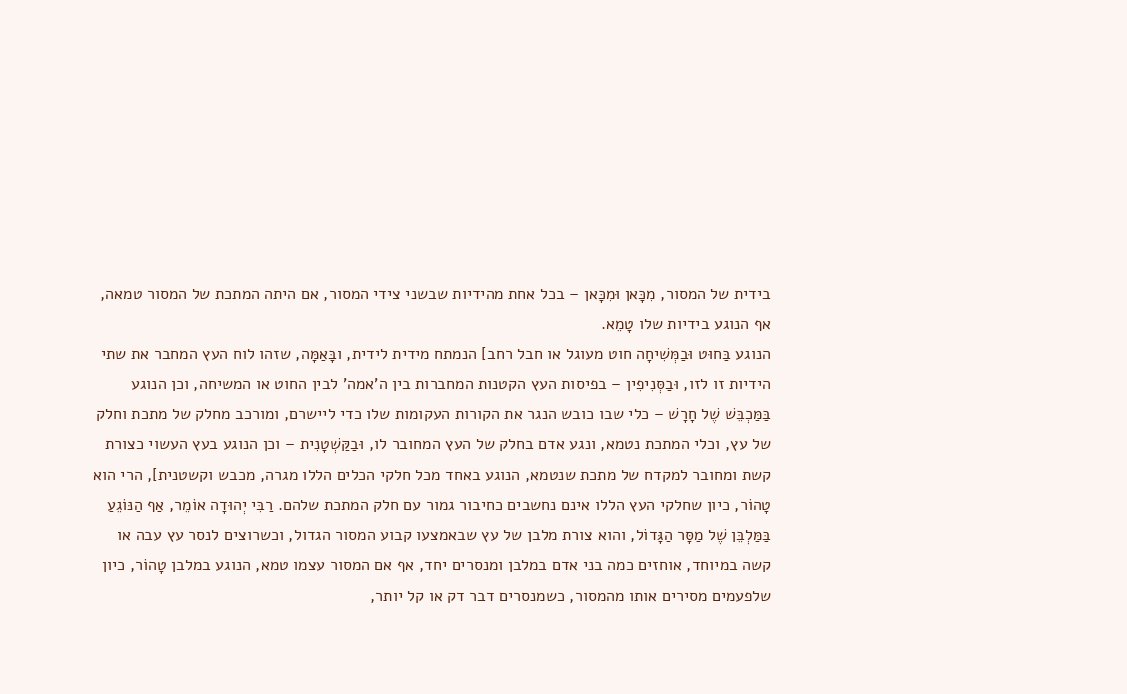בידית של המסור, מִכָּאן וּמִכָּאן – בכל אחת מהידיות שבשני צידי המסור, אם היתה המתכת של המסור טמאה, אף הנוגע בידיות שלו טָמֵא.
הנוגע בַּחוּט וּבַמְּשִׁיחָה חוט מעוגל או חבל רחב] הנמתח מידית לידית, ובָּאַמָּה, שזהו לוח העץ המחבר את שתי הידיות זו לזו, וּבַסְּנִיפִין – בפיסות העץ הקטנות המחברות בין ה'אמה' לבין החוט או המשיחה, וכן הנוגע בַּמַּכְבֵּשׁ שֶׁל חָרָשׁ – כלי שבו כובש הנגר את הקורות העקומות שלו כדי ליישרם, ומורכב מחלק של מתכת וחלק של עץ, וכלי המתכת נטמא, ונגע אדם בחלק של העץ המחובר לו, וּבַקַּשְׁטָנִית – וכן הנוגע בעץ העשוי כצורת קשת ומחובר למקדח של מתכת שנטמא, הנוגע באחד מכל חלקי הכלים הללו מגרה, מכבש וקשטנית], הרי הוא טָהוֹר, כיון שחלקי העץ הללו אינם נחשבים כחיבור גמור עם חלק המתכת שלהם. רַבִּי יְהוּדָה אוֹמֵר, אַף הַנּוֹגֵעַ בַּמַּלְבֵּן שֶׁל מַסָּר הַגָּדוֹל, והוא צורת מלבן של עץ שבאמצעו קבוע המסור הגדול, וכשרוצים לנסר עץ עבה או קשה במיוחד, אוחזים כמה בני אדם במלבן ומנסרים יחד, אף אם המסור עצמו טמא, הנוגע במלבן טָהוֹר, כיון שלפעמים מסירים אותו מהמסור, כשמנסרים דבר דק או קל יותר,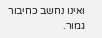ואינו נחשב כחיבור גמור.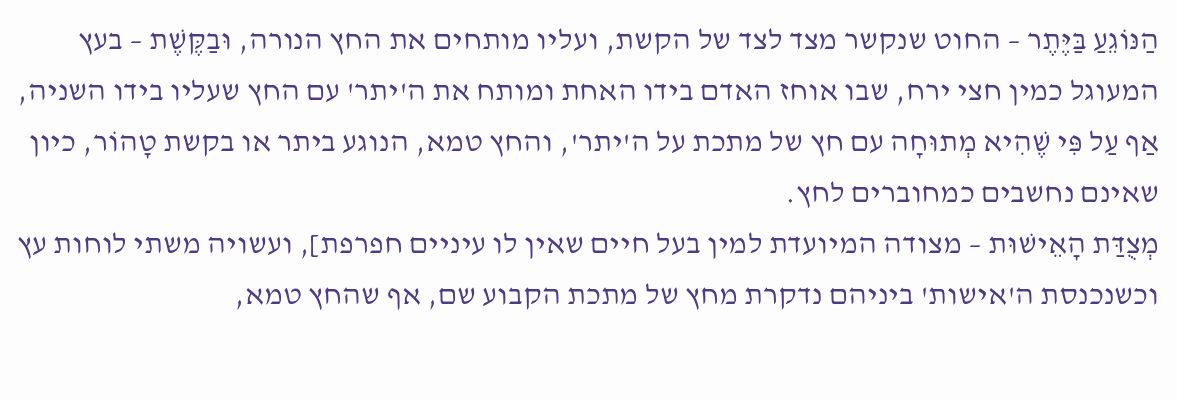הַנּוֹגֵעַ בַּיֶּתֶר – החוט שנקשר מצד לצד של הקשת, ועליו מותחים את החץ הנורה, וּבַקֶּשֶׁת – בעץ המעוגל כמין חצי ירח, שבו אוחז האדם בידו האחת ומותח את ה'יתר' עם החץ שעליו בידו השניה, אַף עַל פִּי שֶׁהִיא מְתוּחָה עם חץ של מתכת על ה'יתר', והחץ טמא, הנוגע ביתר או בקשת טָהוֹר, כיון שאינם נחשבים כמחוברים לחץ.
מְצֻדַּת הָאֵישׁוּת – מצודה המיועדת למין בעל חיים שאין לו עיניים חפרפת], ועשויה משתי לוחות עץ וכשנכנסת ה'אישות' ביניהם נדקרת מחץ של מתכת הקבוע שם, אף שהחץ טמא,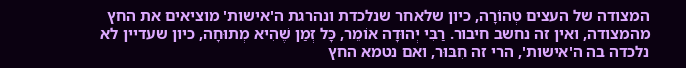המצודה של העצים טְהוֹרָה, כיון שלאחר שנלכדת ונהרגת ה'אישות' מוציאים את החץ מהמצודה, ואין זה נחשב חיבור. רַבִּי יְהוּדָה אוֹמֵר, כָּל זְמַן שֶׁהִיא מְתוּחָה, כיון שעדיין לא נלכדה בה ה'אישות', הרי זה חִבּוּר, ואם נטמא החץ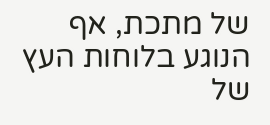של מתכת, אף הנוגע בלוחות העץ של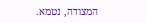המצודה, נטמא.